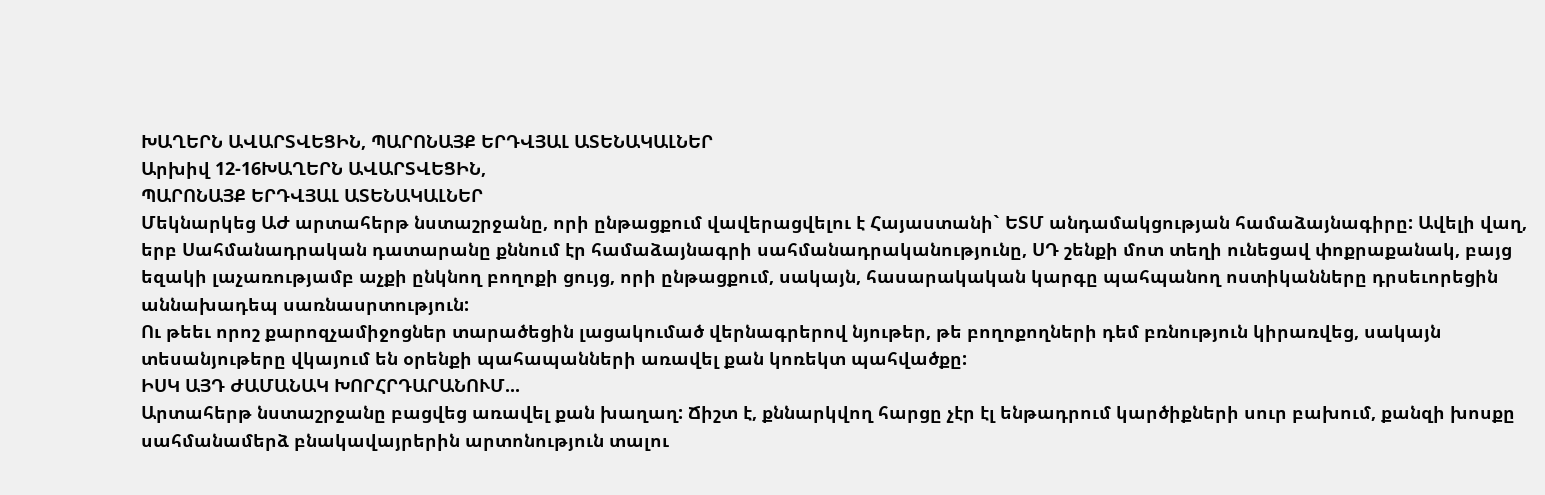ԽԱՂԵՐՆ ԱՎԱՐՏՎԵՑԻՆ, ՊԱՐՈՆԱՅՔ ԵՐԴՎՅԱԼ ԱՏԵՆԱԿԱԼՆԵՐ
Արխիվ 12-16ԽԱՂԵՐՆ ԱՎԱՐՏՎԵՑԻՆ,
ՊԱՐՈՆԱՅՔ ԵՐԴՎՅԱԼ ԱՏԵՆԱԿԱԼՆԵՐ
Մեկնարկեց ԱԺ արտահերթ նստաշրջանը, որի ընթացքում վավերացվելու է Հայաստանի` ԵՏՄ անդամակցության համաձայնագիրը: Ավելի վաղ, երբ Սահմանադրական դատարանը քննում էր համաձայնագրի սահմանադրականությունը, ՍԴ շենքի մոտ տեղի ունեցավ փոքրաքանակ, բայց եզակի լաչառությամբ աչքի ընկնող բողոքի ցույց, որի ընթացքում, սակայն, հասարակական կարգը պահպանող ոստիկանները դրսեւորեցին աննախադեպ սառնասրտություն:
Ու թեեւ որոշ քարոզչամիջոցներ տարածեցին լացակումած վերնագրերով նյութեր, թե բողոքողների դեմ բռնություն կիրառվեց, սակայն տեսանյութերը վկայում են օրենքի պահապանների առավել քան կոռեկտ պահվածքը:
ԻՍԿ ԱՅԴ ԺԱՄԱՆԱԿ ԽՈՐՀՐԴԱՐԱՆՈՒՄ...
Արտահերթ նստաշրջանը բացվեց առավել քան խաղաղ: Ճիշտ է, քննարկվող հարցը չէր էլ ենթադրում կարծիքների սուր բախում, քանզի խոսքը սահմանամերձ բնակավայրերին արտոնություն տալու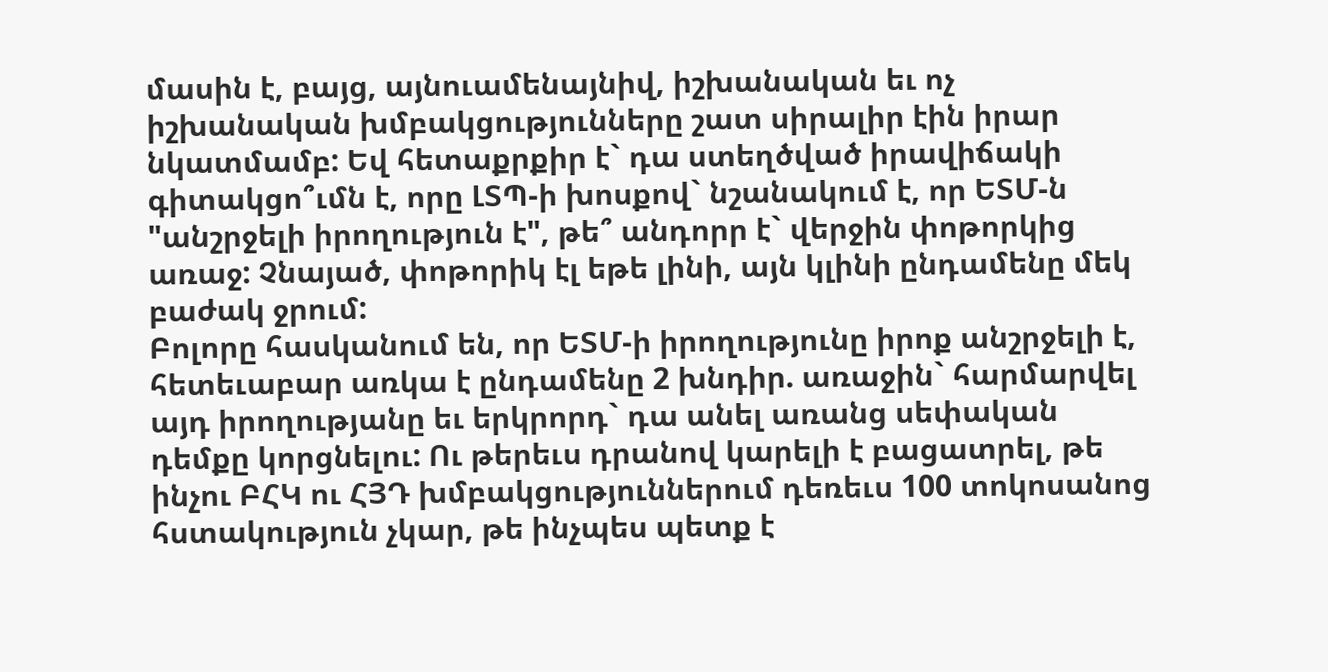մասին է, բայց, այնուամենայնիվ, իշխանական եւ ոչ իշխանական խմբակցությունները շատ սիրալիր էին իրար նկատմամբ: Եվ հետաքրքիր է` դա ստեղծված իրավիճակի գիտակցո՞ւմն է, որը ԼՏՊ-ի խոսքով` նշանակում է, որ ԵՏՄ-ն "անշրջելի իրողություն է", թե՞ անդորր է` վերջին փոթորկից առաջ: Չնայած, փոթորիկ էլ եթե լինի, այն կլինի ընդամենը մեկ բաժակ ջրում:
Բոլորը հասկանում են, որ ԵՏՄ-ի իրողությունը իրոք անշրջելի է, հետեւաբար առկա է ընդամենը 2 խնդիր. առաջին` հարմարվել այդ իրողությանը եւ երկրորդ` դա անել առանց սեփական դեմքը կորցնելու: Ու թերեւս դրանով կարելի է բացատրել, թե ինչու ԲՀԿ ու ՀՅԴ խմբակցություններում դեռեւս 100 տոկոսանոց հստակություն չկար, թե ինչպես պետք է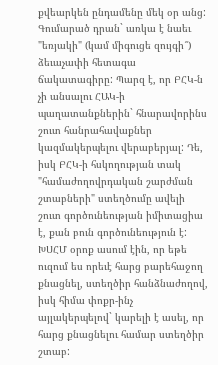քվեարկեն ընդամենը մեկ օր անց: Գումարած դրան` առկա է նաեւ "եռյակի" (կամ միգուցե զույգի՞) ձեւաչափի հետագա ճակատագիրը: Պարզ է, որ ԲՀԿ-ն չի անսալու ՀԱԿ-ի պաղատանքներին` հնարավորինս շուտ հանրահավաքներ կազմակերպելու վերաբերյալ: Դե, իսկ ԲՀԿ-ի հսկողության տակ "համաժողովրդական շարժման շտաբների" ստեղծումը ավելի շուտ գործունեության իմիտացիա է, քան բուն գործունեություն է: ԽՍՀՄ օրոք ասում էին, որ եթե ուզում ես որեւէ հարց բարեհաջող քնացնել, ստեղծիր հանձնաժողով, իսկ հիմա փոքր-ինչ այլակերպելով` կարելի է ասել, որ հարց քնացնելու համար ստեղծիր շտաբ: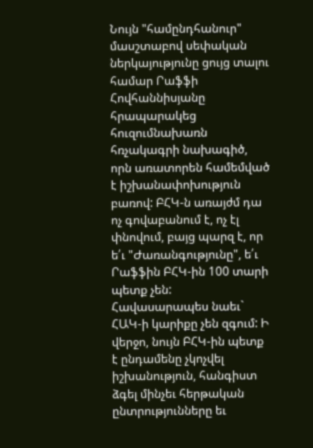Նույն "համընդհանուր" մասշտաբով սեփական ներկայությունը ցույց տալու համար Րաֆֆի Հովհաննիսյանը հրապարակեց հուզումնախառն հռչակագրի նախագիծ, որն առատորեն համեմված է իշխանափոխություն բառով: ԲՀԿ-ն առայժմ դա ոչ գովաբանում է, ոչ էլ փնովում, բայց պարզ է, որ ե՛ւ "Ժառանգությունը", ե՛ւ Րաֆֆին ԲՀԿ-ին 100 տարի պետք չեն:
Հավասարապես նաեւ` ՀԱԿ-ի կարիքը չեն զգում: Ի վերջո, նույն ԲՀԿ-ին պետք է ընդամենը չկոչվել իշխանություն, հանգիստ ձգել մինչեւ հերթական ընտրությունները եւ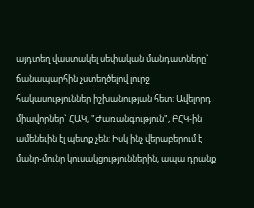այդտեղ վաստակել սեփական մանդատները` ճանապարհին չստեղծելով լուրջ հակասություններ իշխանության հետ: Ավելորդ միավորներ` ՀԱԿ, "Ժառանգություն", ԲՀԿ-ին ամենեւին էլ պետք չեն: Իսկ ինչ վերաբերում է մանր-մունր կուսակցություններին, ապա դրանք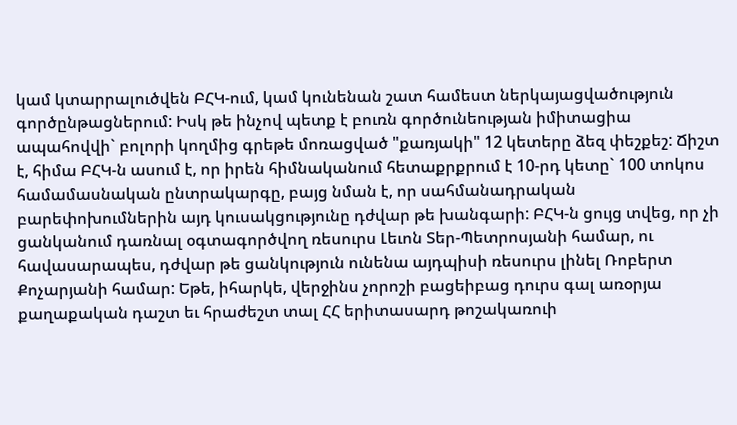կամ կտարրալուծվեն ԲՀԿ-ում, կամ կունենան շատ համեստ ներկայացվածություն գործընթացներում: Իսկ թե ինչով պետք է բուռն գործունեության իմիտացիա ապահովվի` բոլորի կողմից գրեթե մոռացված "քառյակի" 12 կետերը ձեզ փեշքեշ: Ճիշտ է, հիմա ԲՀԿ-ն ասում է, որ իրեն հիմնականում հետաքրքրում է 10-րդ կետը` 100 տոկոս համամասնական ընտրակարգը, բայց նման է, որ սահմանադրական բարեփոխումներին այդ կուսակցությունը դժվար թե խանգարի: ԲՀԿ-ն ցույց տվեց, որ չի ցանկանում դառնալ օգտագործվող ռեսուրս Լեւոն Տեր-Պետրոսյանի համար, ու հավասարապես, դժվար թե ցանկություն ունենա այդպիսի ռեսուրս լինել Ռոբերտ Քոչարյանի համար: Եթե, իհարկե, վերջինս չորոշի բացեիբաց դուրս գալ առօրյա քաղաքական դաշտ եւ հրաժեշտ տալ ՀՀ երիտասարդ թոշակառուի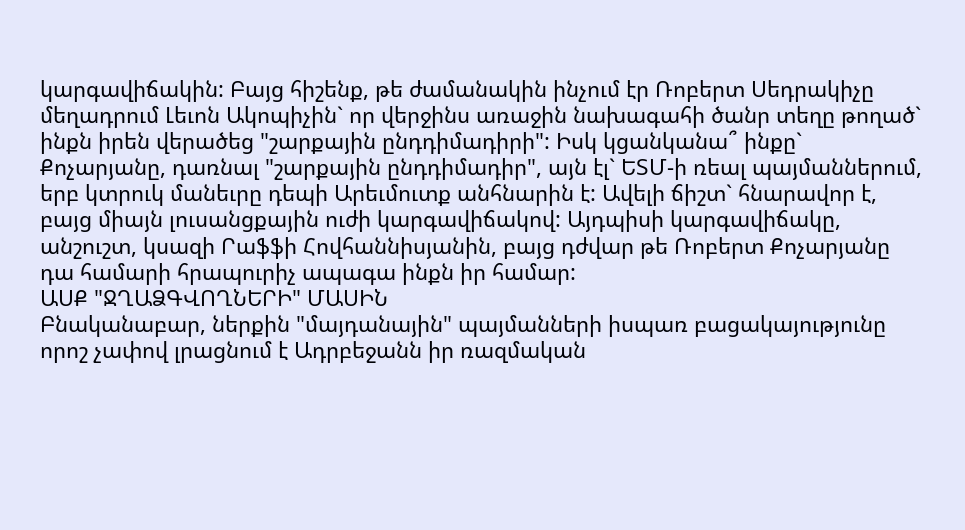կարգավիճակին: Բայց հիշենք, թե ժամանակին ինչում էր Ռոբերտ Սեդրակիչը մեղադրում Լեւոն Ակոպիչին` որ վերջինս առաջին նախագահի ծանր տեղը թողած` ինքն իրեն վերածեց "շարքային ընդդիմադիրի": Իսկ կցանկանա՞ ինքը` Քոչարյանը, դառնալ "շարքային ընդդիմադիր", այն էլ` ԵՏՄ-ի ռեալ պայմաններում, երբ կտրուկ մանեւրը դեպի Արեւմուտք անհնարին է: Ավելի ճիշտ` հնարավոր է, բայց միայն լուսանցքային ուժի կարգավիճակով: Այդպիսի կարգավիճակը, անշուշտ, կսազի Րաֆֆի Հովհաննիսյանին, բայց դժվար թե Ռոբերտ Քոչարյանը դա համարի հրապուրիչ ապագա ինքն իր համար:
ԱՍՔ "ՋՂԱՁԳՎՈՂՆԵՐԻ" ՄԱՍԻՆ
Բնականաբար, ներքին "մայդանային" պայմանների իսպառ բացակայությունը որոշ չափով լրացնում է Ադրբեջանն իր ռազմական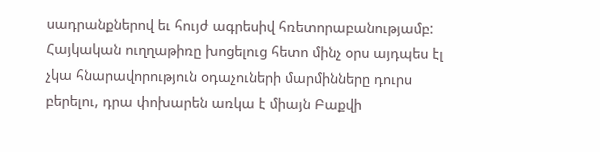սադրանքներով եւ հույժ ագրեսիվ հռետորաբանությամբ: Հայկական ուղղաթիռը խոցելուց հետո մինչ օրս այդպես էլ չկա հնարավորություն օդաչուների մարմինները դուրս բերելու, դրա փոխարեն առկա է միայն Բաքվի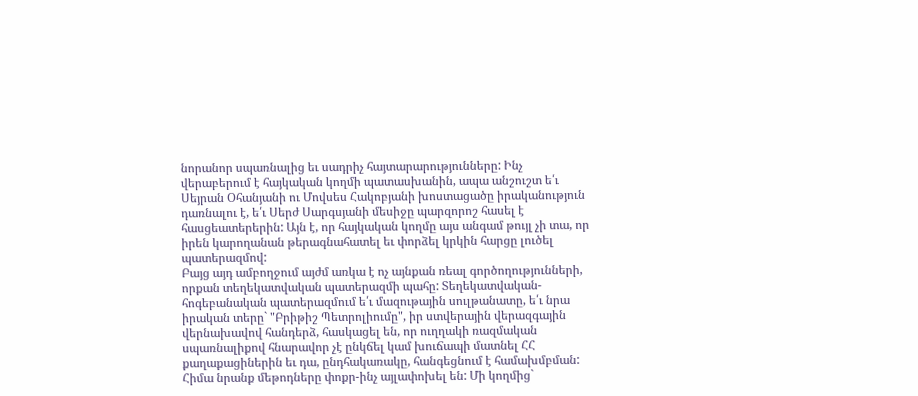նորանոր սպառնալից եւ սադրիչ հայտարարությունները: Ինչ վերաբերում է հայկական կողմի պատասխանին, ապա անշուշտ ե՛ւ Սեյրան Օհանյանի ու Մովսես Հակոբյանի խոստացածը իրականություն դառնալու է, ե՛ւ Սերժ Սարգսյանի մեսիջը պարզորոշ հասել է հասցեատերերին: Այն է, որ հայկական կողմը այս անգամ թույլ չի տա, որ իրեն կարողանան թերագնահատել եւ փորձել կրկին հարցը լուծել պատերազմով:
Բայց այդ ամբողջում այժմ առկա է ոչ այնքան ռեալ գործողությունների, որքան տեղեկատվական պատերազմի պահը: Տեղեկատվական-հոգեբանական պատերազմում ե՛ւ մազութային սուլթանատը, ե՛ւ նրա իրական տերը` "Բրիթիշ Պետրոլիումը", իր ստվերային վերազգային վերնախավով հանդերձ, հասկացել են, որ ուղղակի ռազմական սպառնալիքով հնարավոր չէ ընկճել կամ խուճապի մատնել ՀՀ քաղաքացիներին եւ դա, ընդհակառակը, հանգեցնում է համախմբման: Հիմա նրանք մեթոդները փոքր-ինչ այլափոխել են: Մի կողմից`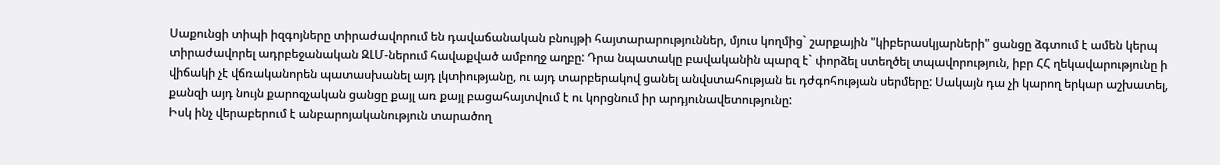Սաքունցի տիպի իզգոյները տիրաժավորում են դավաճանական բնույթի հայտարարություններ, մյուս կողմից` շարքային "կիբերասկյարների" ցանցը ձգտում է ամեն կերպ տիրաժավորել ադրբեջանական ԶԼՄ-ներում հավաքված ամբողջ աղբը: Դրա նպատակը բավականին պարզ է` փորձել ստեղծել տպավորություն, իբր ՀՀ ղեկավարությունը ի վիճակի չէ վճռականորեն պատասխանել այդ լկտիությանը, ու այդ տարբերակով ցանել անվստահության եւ դժգոհության սերմերը: Սակայն դա չի կարող երկար աշխատել, քանզի այդ նույն քարոզչական ցանցը քայլ առ քայլ բացահայտվում է ու կորցնում իր արդյունավետությունը:
Իսկ ինչ վերաբերում է անբարոյականություն տարածող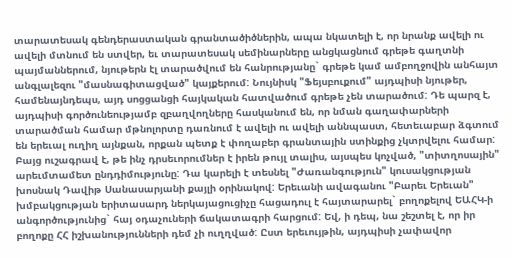տարատեսակ գենդերաստական գրանտածիծներին, ապա նկատելի է, որ նրանք ավելի ու ավելի մտնում են ստվեր, եւ տարատեսակ սեմինարները անցկացնում գրեթե գաղտնի պայմաններում, նյութերն էլ տարածվում են հանրությանը` գրեթե կամ ամբողջովին անհայտ անգլալեզու "մասնագիտացված" կայքերում: Նույնիսկ "Ֆեյսբուքում" այդպիսի նյութեր, համենայնդեպս, այդ սոցցանցի հայկական հատվածում գրեթե չեն տարածում: Դե պարզ է, այդպիսի գործունեությամբ զբաղվողները հասկանում են, որ նման գաղափարների տարածման համար մթնոլորտը դառնում է ավելի ու ավելի աննպաստ, հետեւաբար ձգտում են երեւալ ուղիղ այնքան, որքան պետք է փողաբեր գրանտային ստինքից չկտրվելու համար:
Բայց ուշագրավ է, թե ինչ դրսեւորումներ է իրեն թույլ տալիս, այսպես կոչված, "տիտղոսային" արեւմտամետ ընդդիմությունը: Դա կարելի է տեսնել "Ժառանգություն" կուսակցության խոսնակ Դավիթ Սանասարյանի քայլի օրինակով: Երեւանի ավագանու "Բարեւ Երեւան" խմբակցության երիտասարդ ներկայացուցիչը հացադուլ է հայտարարել` բողոքելով ԵԱՀԿ-ի անգործությունից` հայ օդաչուների ճակատագրի հարցում: Եվ, ի դեպ, նա շեշտել է, որ իր բողոքը ՀՀ իշխանությունների դեմ չի ուղղված: Ըստ երեւույթին, այդպիսի չափավոր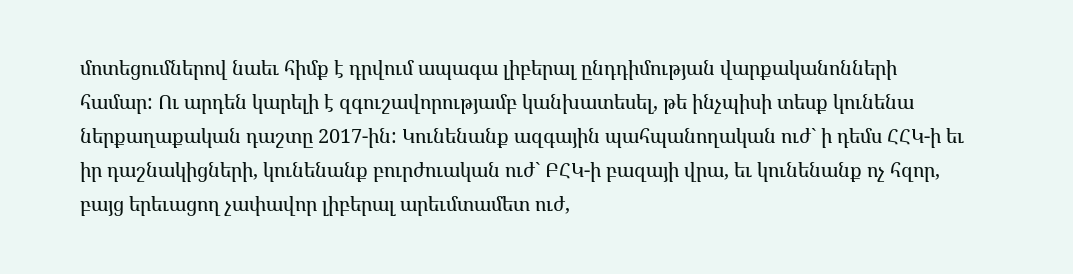մոտեցումներով նաեւ հիմք է դրվում ապագա լիբերալ ընդդիմության վարքականոնների համար: Ու արդեն կարելի է զգուշավորությամբ կանխատեսել, թե ինչպիսի տեսք կունենա ներքաղաքական դաշտը 2017-ին: Կունենանք ազգային պահպանողական ուժ` ի դեմս ՀՀԿ-ի եւ իր դաշնակիցների, կունենանք բուրժուական ուժ` ԲՀԿ-ի բազայի վրա, եւ կունենանք ոչ հզոր, բայց երեւացող չափավոր լիբերալ արեւմտամետ ուժ,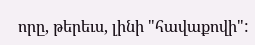որը, թերեւս, լինի "հավաքովի":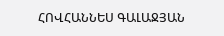ՀՈՎՀԱՆՆԵՍ ԳԱԼԱՋՅԱՆ